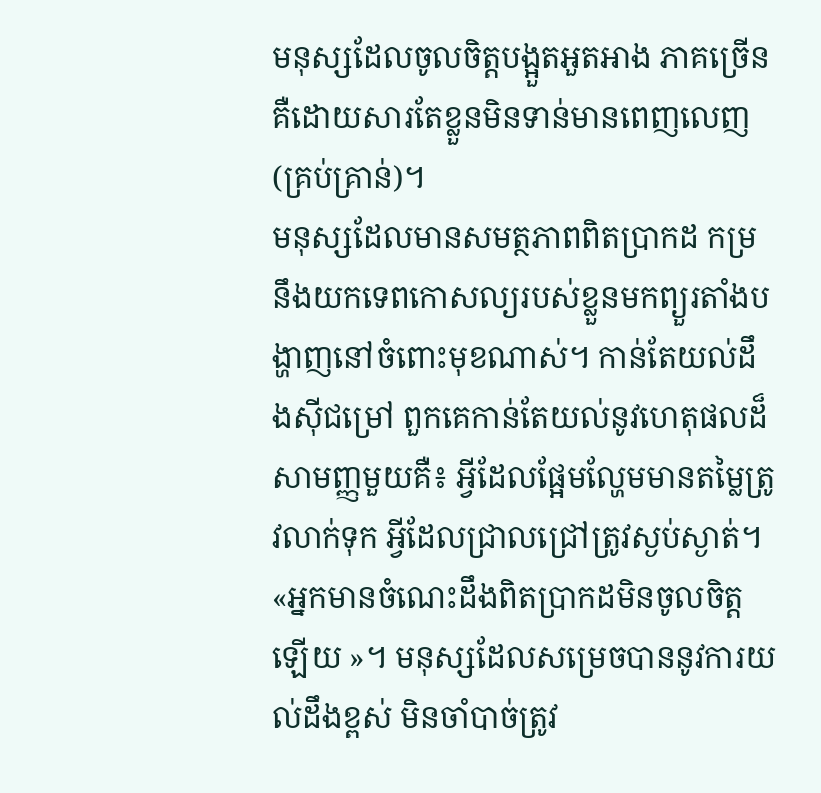មនុស្សដែលចូលចិត្តបង្អួតអួតអាង ភាគច្រើនគឺដោយសារតែខ្លួនមិនទាន់មានពេញលេញ (គ្រប់គ្រាន់)។
មនុស្សដែលមានសមត្ថភាពពិតប្រាកដ កម្រនឹងយកទេពកោសល្យរបស់ខ្លួនមកព្យួរតាំងបង្ហាញនៅចំពោះមុខណាស់។ កាន់តែយល់ដឹងស៊ីជម្រៅ ពួកគេកាន់តែយល់នូវហេតុផលដ៏សាមញ្ញមួយគឺ៖ អ្វីដែលផ្អែមល្ហែមមានតម្លៃត្រូវលាក់ទុក អ្វីដែលជ្រាលជ្រៅត្រូវស្ងប់ស្ងាត់។
«អ្នកមានចំណេះដឹងពិតប្រាកដមិនចូលចិត្តឡើយ »។ មនុស្សដែលសម្រេចបាននូវការយល់ដឹងខ្ពស់ មិនចាំបាច់ត្រូវ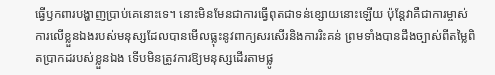ធ្វើឫកពារបង្ហាញប្រាប់គេនោះទេ។ នោះមិនមែនជាការធ្វើពុតជាទន់ខ្សោយនោះឡើយ ប៉ុន្តែវាគឺជាការម្ចាស់ការលើខ្លួនឯងរបស់មនុស្សដែលបានមើលធ្លុះនូវពាក្យសរសើរនិងការរិះគន់ ព្រមទាំងបានដឹងច្បាស់ពីតម្លៃពិតប្រាកដរបស់ខ្លួនឯង ទើបមិនត្រូវការឱ្យមនុស្សដើរតាមផ្លូ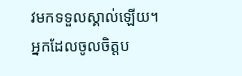វមកទទួលស្គាល់ឡើយ។
អ្នកដែលចូលចិត្តប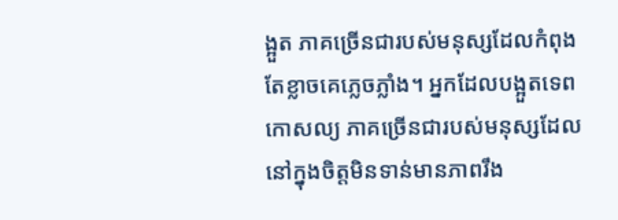ង្អួត ភាគច្រើនជារបស់មនុស្សដែលកំពុងតែខ្លាចគេភ្លេចភ្លាំង។ អ្នកដែលបង្អួតទេពកោសល្យ ភាគច្រើនជារបស់មនុស្សដែលនៅក្នុងចិត្តមិនទាន់មានភាពរឹង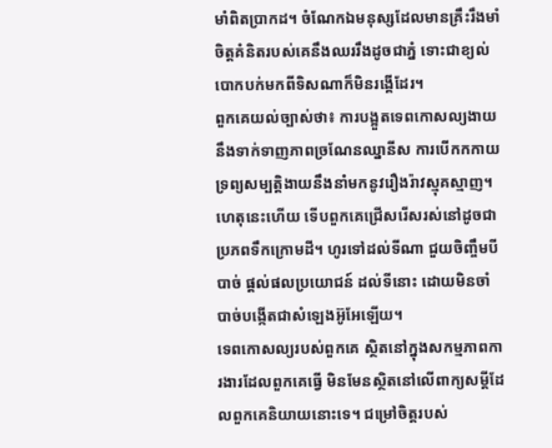មាំពិតប្រាកដ។ ចំណែកឯមនុស្សដែលមានគ្រឹះរឹងមាំ ចិត្តគំនិតរបស់គេនឹងឈររឹងដូចជាភ្នំ ទោះជាខ្យល់បោកបក់មកពីទិសណាក៏មិនរង្គើដែរ។
ពួកគេយល់ច្បាស់ថា៖ ការបង្អួតទេពកោសល្យងាយនឹងទាក់ទាញភាពច្រណែនឈ្នានីស ការបើកកកាយទ្រព្យសម្បត្តិងាយនឹងនាំមកនូវរឿងរ៉ាវស្មុគស្មាញ។ ហេតុនេះហើយ ទើបពួកគេជ្រើសរើសរស់នៅដូចជាប្រភពទឹកក្រោមដី។ ហូរទៅដល់ទីណា ជួយចិញ្ចឹមបីបាច់ ផ្តល់ផលប្រយោជន៍ ដល់ទីនោះ ដោយមិនចាំបាច់បង្កើតជាសំឡេងអ៊ូអែឡើយ។
ទេពកោសល្យរបស់ពួកគេ ស្ថិតនៅក្នុងសកម្មភាពការងារដែលពួកគេធ្វើ មិនមែនស្ថិតនៅលើពាក្យសម្តីដែលពួកគេនិយាយនោះទេ។ ជម្រៅចិត្តរបស់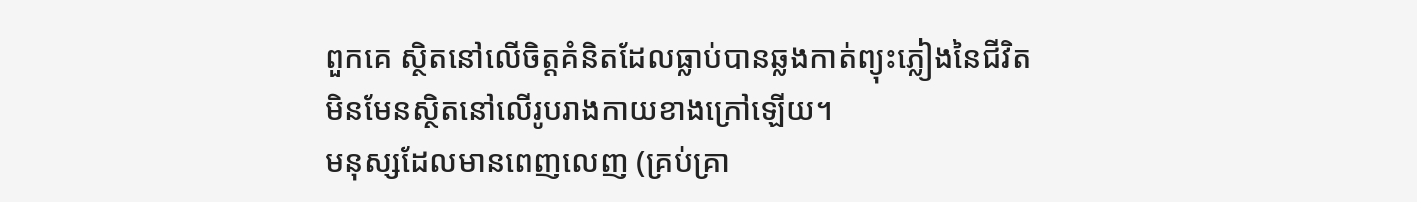ពួកគេ ស្ថិតនៅលើចិត្តគំនិតដែលធ្លាប់បានឆ្លងកាត់ព្យុះភ្លៀងនៃជីវិត មិនមែនស្ថិតនៅលើរូបរាងកាយខាងក្រៅឡើយ។
មនុស្សដែលមានពេញលេញ (គ្រប់គ្រា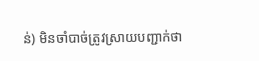ន់) មិនចាំបាច់ត្រូវស្រាយបញ្ជាក់ថា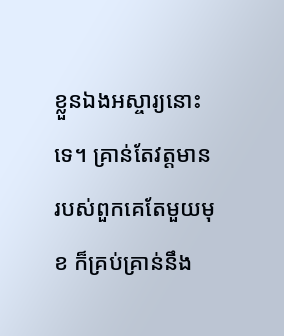ខ្លួនឯងអស្ចារ្យនោះទេ។ គ្រាន់តែវត្តមានរបស់ពួកគេតែមួយមុខ ក៏គ្រប់គ្រាន់នឹង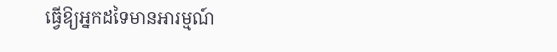ធ្វើឱ្យអ្នកដទៃមានអារម្មណ៍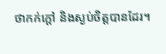ថាកក់ក្តៅ និងស្ងប់ចិត្តបានដែរ។